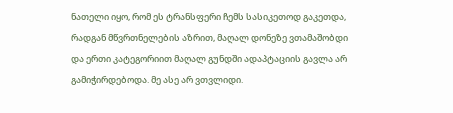ნათელი იყო, რომ ეს ტრანსფერი ჩემს სასიკეთოდ გაკეთდა, რადგან მწვრთნელების აზრით, მაღალ დონეზე ვთამაშობდი და ერთი კატეგორიით მაღალ გუნდში ადაპტაციის გავლა არ გამიჭირდებოდა. მე ასე არ ვთვლიდი.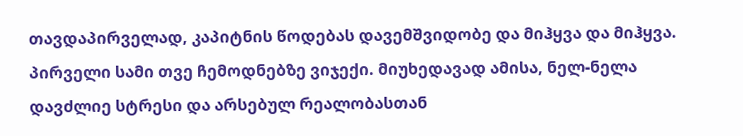თავდაპირველად, კაპიტნის წოდებას დავემშვიდობე და მიჰყვა და მიჰყვა. პირველი სამი თვე ჩემოდნებზე ვიჯექი. მიუხედავად ამისა, ნელ-ნელა დავძლიე სტრესი და არსებულ რეალობასთან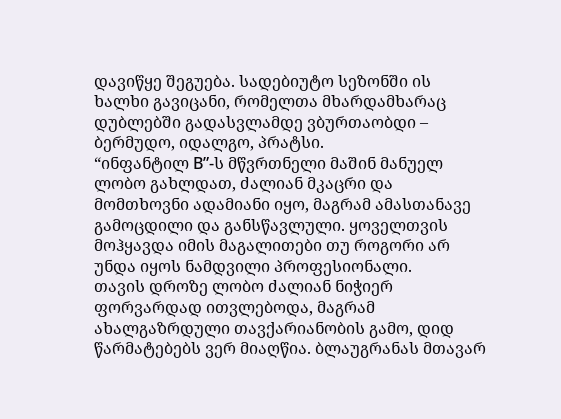დავიწყე შეგუება. სადებიუტო სეზონში ის ხალხი გავიცანი, რომელთა მხარდამხარაც დუბლებში გადასვლამდე ვბურთაობდი – ბერმუდო, იდალგო, პრატსი.
“ინფანტილ В”-ს მწვრთნელი მაშინ მანუელ ლობო გახლდათ, ძალიან მკაცრი და მომთხოვნი ადამიანი იყო, მაგრამ ამასთანავე გამოცდილი და განსწავლული. ყოველთვის მოჰყავდა იმის მაგალითები თუ როგორი არ უნდა იყოს ნამდვილი პროფესიონალი.
თავის დროზე ლობო ძალიან ნიჭიერ ფორვარდად ითვლებოდა, მაგრამ ახალგაზრდული თავქარიანობის გამო, დიდ წარმატებებს ვერ მიაღწია. ბლაუგრანას მთავარ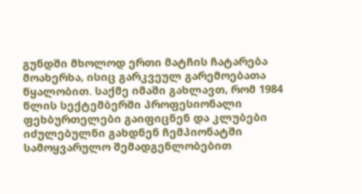გუნდში მხოლოდ ერთი მატჩის ჩატარება მოახერხა, ისიც გარკვეულ გარემოებათა წყალობით. საქმე იმაში გახლავთ, რომ 1984 წლის სექტემბერში პროფესიონალი ფეხბურთელები გაიფიცნენ და კლუბები იძულებულნი გახდნენ ჩემპიონატში სამოყვარულო შემადგენლობებით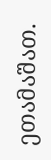ეთამაშათ.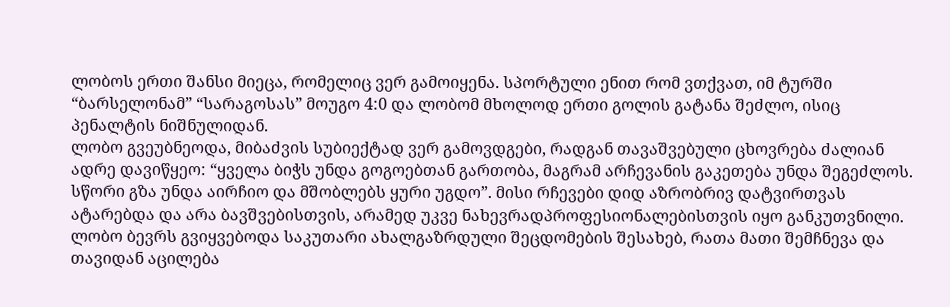ლობოს ერთი შანსი მიეცა, რომელიც ვერ გამოიყენა. სპორტული ენით რომ ვთქვათ, იმ ტურში “ბარსელონამ” “სარაგოსას” მოუგო 4:0 და ლობომ მხოლოდ ერთი გოლის გატანა შეძლო, ისიც პენალტის ნიშნულიდან.
ლობო გვეუბნეოდა, მიბაძვის სუბიექტად ვერ გამოვდგები, რადგან თავაშვებული ცხოვრება ძალიან ადრე დავიწყეო: “ყველა ბიჭს უნდა გოგოებთან გართობა, მაგრამ არჩევანის გაკეთება უნდა შეგეძლოს. სწორი გზა უნდა აირჩიო და მშობლებს ყური უგდო”. მისი რჩევები დიდ აზრობრივ დატვირთვას ატარებდა და არა ბავშვებისთვის, არამედ უკვე ნახევრადპროფესიონალებისთვის იყო განკუთვნილი.
ლობო ბევრს გვიყვებოდა საკუთარი ახალგაზრდული შეცდომების შესახებ, რათა მათი შემჩნევა და თავიდან აცილება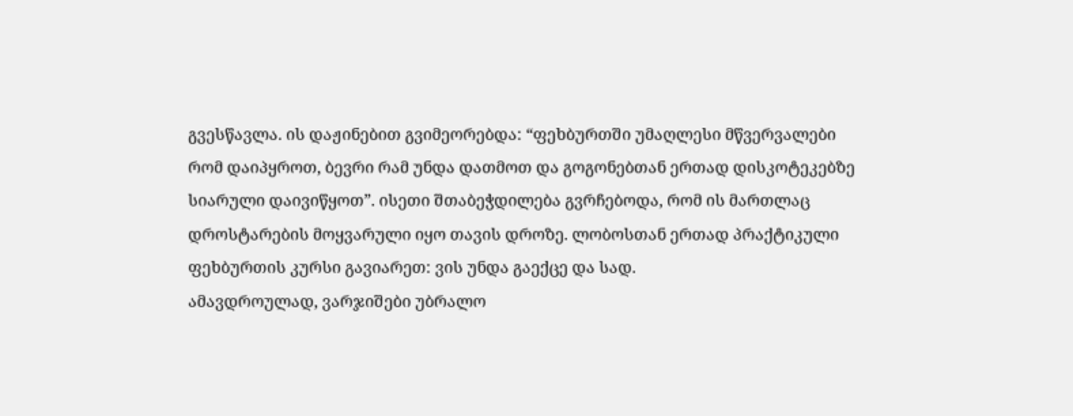გვესწავლა. ის დაჟინებით გვიმეორებდა: “ფეხბურთში უმაღლესი მწვერვალები რომ დაიპყროთ, ბევრი რამ უნდა დათმოთ და გოგონებთან ერთად დისკოტეკებზე სიარული დაივიწყოთ”. ისეთი შთაბეჭდილება გვრჩებოდა, რომ ის მართლაც დროსტარების მოყვარული იყო თავის დროზე. ლობოსთან ერთად პრაქტიკული ფეხბურთის კურსი გავიარეთ: ვის უნდა გაექცე და სად.
ამავდროულად, ვარჯიშები უბრალო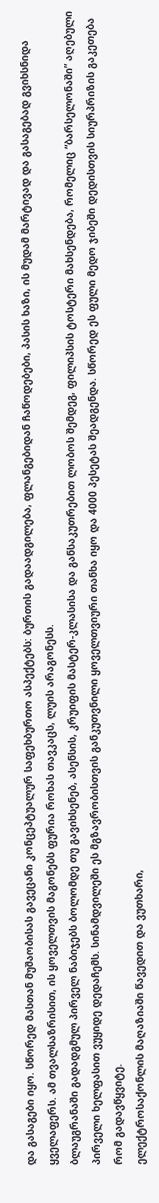და გასაგები იყო. სწორედ მასთან მუშაობისას გავეცანი კონცეპტუალურ საფეხბურთო ასპექტებს: ბურთის გადაადგილება, ფლანგებიდან ჩაწოდებები, პასის ხაზი, ის მუდამ მარტივად და გასაგებად გვიხსნიდა ყველაფერს. ამ თვალსაზრისით, ის ყოველთვის მაგონებს ფურია როხას თავკაცს, ლუის არაგონესს.
ბლაუგრანაში გადადგმულ პირველ ნაბიჯებს ბოლომდე თუ გავიხსენებ, ასენსის, კრუიფის მასტერ-კლასისა და განსაკუთრებით ლობოს შემდეგ, ფილიპსის ტოსტერი მახსენდება, რომელიც “ბარსელონაში” აღებული პირველი ხელფასით ვუყიდე დედაჩემს. სინამდვილეში ეს მგზავრობისთვის განკუთვნილი ყოველთვიური თანხა იყო და 4000 პესეტას შეადგენდა. სწორედ ეს ფული მედო ჯიბეში დედისთვის სიურპრიზის გაკეთება რომ გადავწყვიტე.
ელექტროსაქონლის მაღაზიაში წავედით და ვუთხარი,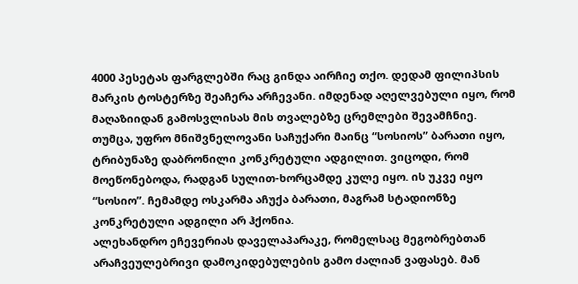4000 პესეტას ფარგლებში რაც გინდა აირჩიე თქო. დედამ ფილიპსის მარკის ტოსტერზე შეაჩერა არჩევანი. იმდენად აღელვებული იყო, რომ მაღაზიიდან გამოსვლისას მის თვალებზე ცრემლები შევამჩნიე.
თუმცა, უფრო მნიშვნელოვანი საჩუქარი მაინც “სოსიოს” ბარათი იყო, ტრიბუნაზე დაბრონილი კონკრეტული ადგილით. ვიცოდი, რომ მოეწონებოდა, რადგან სულით-ხორცამდე კულე იყო. ის უკვე იყო “სოსიო”. ჩემამდე ოსკარმა აჩუქა ბარათი, მაგრამ სტადიონზე კონკრეტული ადგილი არ ჰქონია.
ალეხანდრო ეჩევერიას დაველაპარაკე, რომელსაც მეგობრებთან არაჩვეულებრივი დამოკიდებულების გამო ძალიან ვაფასებ. მან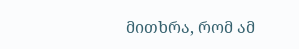მითხრა, რომ ამ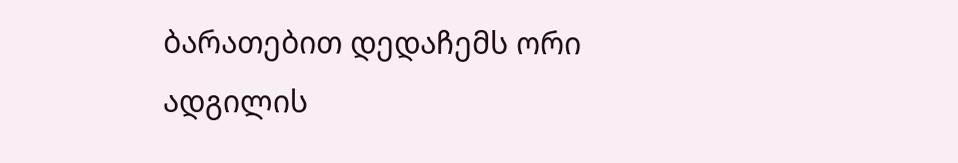ბარათებით დედაჩემს ორი ადგილის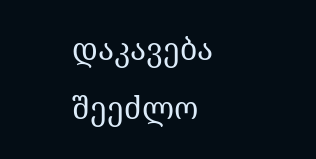დაკავება შეეძლო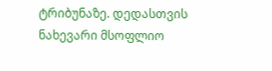ტრიბუნაზე. დედასთვის ნახევარი მსოფლიო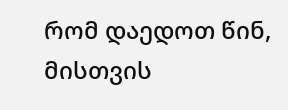რომ დაედოთ წინ, მისთვის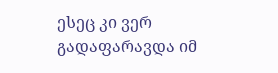ესეც კი ვერ გადაფარავდა იმ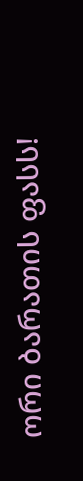ორი ბარათის ფასს!